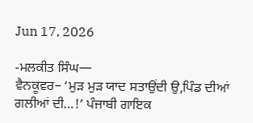Jun 17, 2026

-ਮਲਕੀਤ ਸਿੰਘ—
ਵੈਨਕੂਵਰ– ‘ਮੁੜ ਮੁੜ ਯਾਦ ਸਤਾਉਂਦੀ ਉ,ਪਿੰਡ ਦੀਆਂ ਗਲੀਆਂ ਦੀ…!’ ਪੰਜਾਬੀ ਗਾਇਕ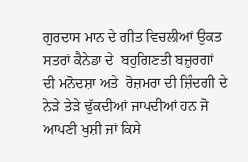ਗੁਰਦਾਸ ਮਾਨ ਦੇ ਗੀਤ ਵਿਚਲੀਆਂ ਉਕਤ ਸਤਰਾਂ ਕੈਨੇਡਾ ਦੇ  ਬਹੁਗਿਣਤੀ ਬਜ਼ੁਰਗਾਂ ਦੀ ਮਨੋਦਸ਼ਾ ਅਤੇ  ਰੋਜ਼ਮਰਾ ਦੀ ਜ਼ਿੰਦਗੀ ਦੇ ਨੇੜੇ ਤੇੜੇ ਢੁੱਕਦੀਆਂ ਜਾਪਦੀਆਂ ਹਨ ਜੋ ਆਪਣੀ ਖੁਸ਼ੀ ਜਾਂ ਕਿਸੇ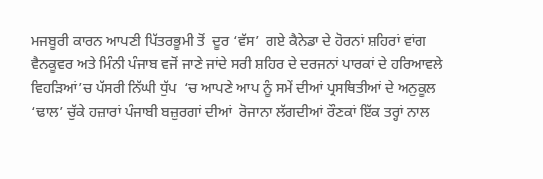ਮਜਬੂਰੀ ਕਾਰਨ ਆਪਣੀ ਪਿੱਤਰਭੂਮੀ ਤੋਂ  ਦੂਰ ‘ਵੱਸ’  ਗਏ ਕੈਨੇਡਾ ਦੇ ਹੋਰਨਾਂ ਸ਼ਹਿਰਾਂ ਵਾਂਗ  ਵੈਨਕੂਵਰ ਅਤੇ ਮਿੰਨੀ ਪੰਜਾਬ ਵਜੋਂ ਜਾਣੇ ਜਾਂਦੇ ਸਰੀ ਸ਼ਹਿਰ ਦੇ ਦਰਜਨਾਂ ਪਾਰਕਾਂ ਦੇ ਹਰਿਆਵਲੇ  ਵਿਹੜਿਆਂ’ਚ ਪੱਸਰੀ ਨਿੱਘੀ ਧੁੱਪ  ‘ਚ ਆਪਣੇ ਆਪ ਨੂੰ ਸਮੇਂ ਦੀਆਂ ਪ੍ਰਸਥਿਤੀਆਂ ਦੇ ਅਨੁਕੂਲ ‘ਢਾਲ’ ਚੁੱਕੇ ਹਜ਼ਾਰਾਂ ਪੰਜਾਬੀ ਬਜ਼ੁਰਗਾਂ ਦੀਆਂ  ਰੋਜਾਨਾ ਲੱਗਦੀਆਂ ਰੌਣਕਾਂ ਇੱਕ ਤਰ੍ਹਾਂ ਨਾਲ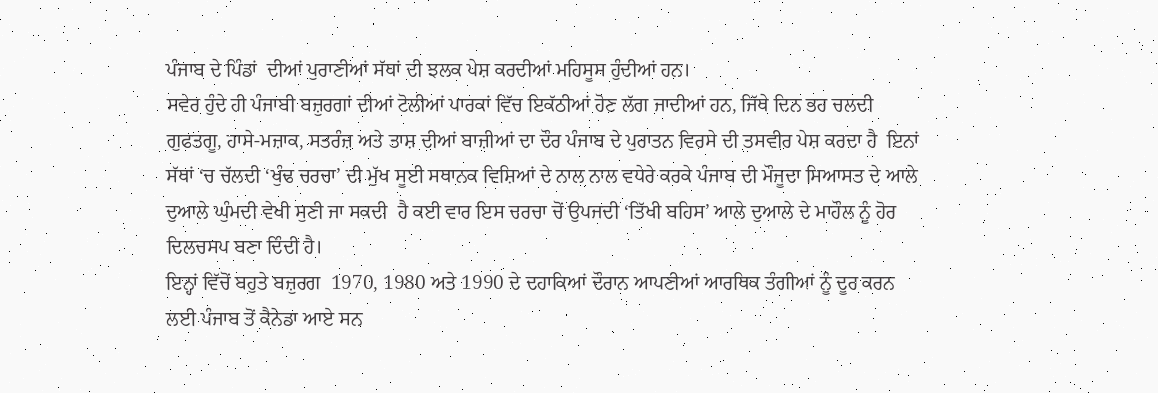ਪੰਜਾਬ ਦੇ ਪਿੰਡਾਂ  ਦੀਆਂ ਪੁਰਾਣੀਆਂ ਸੱਥਾਂ ਦੀ ਝਲਕ ਪੇਸ਼ ਕਰਦੀਆਂ ਮਹਿਸੂਸ ਹੁੰਦੀਆਂ ਹਨ।
ਸਵੇਰ ਹੁੰਦੇ ਹੀ ਪੰਜਾਬੀ ਬਜ਼ੁਰਗਾਂ ਦੀਆਂ ਟੋਲੀਆਂ ਪਾਰਕਾਂ ਵਿੱਚ ਇਕੱਠੀਆਂ ਹੋਣ ਲੱਗ ਜਾਦੀਆਂ ਹਨ, ਜਿੱਥੇ ਦਿਨ ਭਰ ਚਲਦੀ ਗੁਫਤਗੂ, ਹਾਸੇ-ਮਜ਼ਾਕ, ਸਤਰੰਜ਼ ਅਤੇ ਤਾਸ਼ ਦੀਆਂ ਬਾਜ਼ੀਆਂ ਦਾ ਦੌਰ ਪੰਜਾਬ ਦੇ ਪੁਰਾਤਨ ਵਿਰਸੇ ਦੀ ਤਸਵੀਰ ਪੇਸ਼ ਕਰਦਾ ਹੈ  ਇਨਾਂ ਸੱਥਾਂ ‘ਚ ਚੱਲਦੀ ‘ਖੁੰਢ ਚਰਚਾ’ ਦੀ ਮੁੱਖ ਸੂਈ ਸਥਾਨਕ ਵਿਸ਼ਿਆਂ ਦੇ ਨਾਲ ਨਾਲ ਵਧੇਰੇ ਕਰਕੇ ਪੰਜਾਬ ਦੀ ਮੌਜੂਦਾ ਸਿਆਸਤ ਦੇ ਆਲੇ ਦੁਆਲੇ ਘੁੰਮਦੀ ਵੇਖੀ ਸੁਣੀ ਜਾ ਸਕਦੀ  ਹੈ ਕਈ ਵਾਰ ਇਸ ਚਰਚਾ ਚੋਂ ਉਪਜਦੀ ‘ਤਿੱਖੀ ਬਹਿਸ’ ਆਲੇ ਦੁਆਲੇ ਦੇ ਮਾਹੌਲ ਨੂੰ ਹੋਰ ਦਿਲਚਸਪ ਬਣਾ ਦਿੰਦੀ ਹੈ।
ਇਨ੍ਹਾਂ ਵਿੱਚੋਂ ਬਹੁਤੇ ਬਜ਼ੁਰਗ  1970, 1980 ਅਤੇ 1990 ਦੇ ਦਹਾਕਿਆਂ ਦੌਰਾਨ ਆਪਣੀਆਂ ਆਰਥਿਕ ਤੰਗੀਆਂ ਨੂੰ ਦੂਰ ਕਰਨ ਲਈ ਪੰਜਾਬ ਤੋਂ ਕੈਨੇਡਾ ਆਏ ਸਨ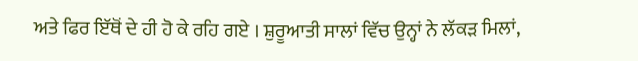ਅਤੇ ਫਿਰ ਇੱਥੋਂ ਦੇ ਹੀ ਹੋ ਕੇ ਰਹਿ ਗਏ । ਸ਼ੁਰੂਆਤੀ ਸਾਲਾਂ ਵਿੱਚ ਉਨ੍ਹਾਂ ਨੇ ਲੱਕੜ ਮਿਲਾਂ,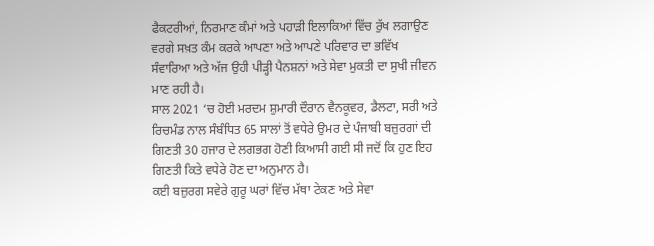ਫੈਕਟਰੀਆਂ, ਨਿਰਮਾਣ ਕੰਮਾਂ ਅਤੇ ਪਹਾੜੀ ਇਲਾਕਿਆਂ ਵਿੱਚ ਰੁੱਖ ਲਗਾਉਣ ਵਰਗੇ ਸਖ਼ਤ ਕੰਮ ਕਰਕੇ ਆਪਣਾ ਅਤੇ ਆਪਣੇ ਪਰਿਵਾਰ ਦਾ ਭਵਿੱਖ  ਸੰਵਾਰਿਆ ਅਤੇ ਅੱਜ ਉਹੀ ਪੀੜ੍ਹੀ ਪੈਨਸ਼ਨਾਂ ਅਤੇ ਸੇਵਾ ਮੁਕਤੀ ਦਾ ਸੁਖੀ ਜੀਵਨ ਮਾਣ ਰਹੀ ਹੈ।
ਸਾਲ 2021 ‘ਚ ਹੋਈ ਮਰਦਮ ਸ਼ੁਮਾਰੀ ਦੌਰਾਨ ਵੈਨਕੂਵਰ, ਡੈਲਟਾ, ਸਰੀ ਅਤੇ ਰਿਚਮੰਡ ਨਾਲ ਸੰਬੰਧਿਤ 65 ਸਾਲਾਂ ਤੋਂ ਵਧੇਰੇ ਉਮਰ ਦੇ ਪੰਜਾਬੀ ਬਜ਼ੁਰਗਾਂ ਦੀ ਗਿਣਤੀ 30 ਹਜਾਰ ਦੇ ਲਗਭਗ ਹੋਣੀ ਕਿਆਸੀ ਗਈ ਸੀ ਜਦੋਂ ਕਿ ਹੁਣ ਇਹ ਗਿਣਤੀ ਕਿਤੇ ਵਧੇਰੇ ਹੋਣ ਦਾ ਅਨੁਮਾਨ ਹੈ।
ਕਈ ਬਜ਼ੁਰਗ ਸਵੇਰੇ ਗੁਰੂ ਘਰਾਂ ਵਿੱਚ ਮੱਥਾ ਟੇਕਣ ਅਤੇ ਸੇਵਾ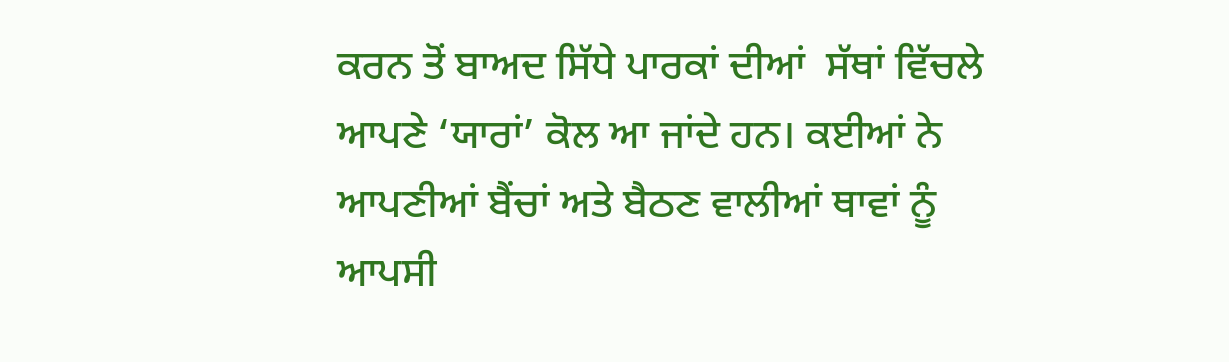ਕਰਨ ਤੋਂ ਬਾਅਦ ਸਿੱਧੇ ਪਾਰਕਾਂ ਦੀਆਂ  ਸੱਥਾਂ ਵਿੱਚਲੇ ਆਪਣੇ ‘ਯਾਰਾਂ’ ਕੋਲ ਆ ਜਾਂਦੇ ਹਨ। ਕਈਆਂ ਨੇ ਆਪਣੀਆਂ ਬੈਂਚਾਂ ਅਤੇ ਬੈਠਣ ਵਾਲੀਆਂ ਥਾਵਾਂ ਨੂੰ ਆਪਸੀ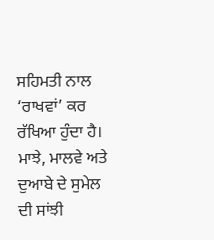ਸਹਿਮਤੀ ਨਾਲ ‘ਰਾਖਵਾਂ’ ਕਰ ਰੱਖਿਆ ਹੁੰਦਾ ਹੈ। ਮਾਝੇ, ਮਾਲਵੇ ਅਤੇ ਦੁਆਬੇ ਦੇ ਸੁਮੇਲ ਦੀ ਸਾਂਝੀ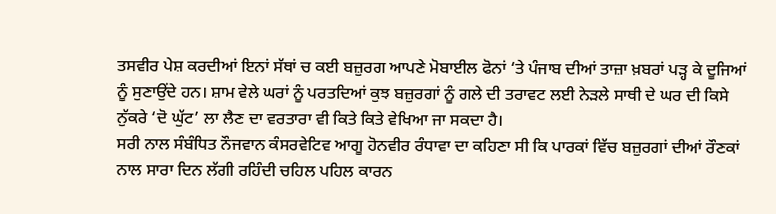ਤਸਵੀਰ ਪੇਸ਼ ਕਰਦੀਆਂ ਇਨਾਂ ਸੱਥਾਂ ਚ ਕਈ ਬਜ਼ੁਰਗ ਆਪਣੇ ਮੋਬਾਈਲ ਫੋਨਾਂ ‘ਤੇ ਪੰਜਾਬ ਦੀਆਂ ਤਾਜ਼ਾ ਖ਼ਬਰਾਂ ਪੜ੍ਹ ਕੇ ਦੂਜਿਆਂ ਨੂੰ ਸੁਣਾਉਂਦੇ ਹਨ। ਸ਼ਾਮ ਵੇਲੇ ਘਰਾਂ ਨੂੰ ਪਰਤਦਿਆਂ ਕੁਝ ਬਜ਼ੁਰਗਾਂ ਨੂੰ ਗਲੇ ਦੀ ਤਰਾਵਟ ਲਈ ਨੇੜਲੇ ਸਾਥੀ ਦੇ ਘਰ ਦੀ ਕਿਸੇ ਨੁੱਕਰੇ ‘ਦੋ ਘੁੱਟ’ ਲਾ ਲੈਣ ਦਾ ਵਰਤਾਰਾ ਵੀ ਕਿਤੇ ਕਿਤੇ ਵੇਖਿਆ ਜਾ ਸਕਦਾ ਹੈ।
ਸਰੀ ਨਾਲ ਸੰਬੰਧਿਤ ਨੌਜਵਾਨ ਕੰਸਰਵੇਟਿਵ ਆਗੂ ਹੋਨਵੀਰ ਰੰਧਾਵਾ ਦਾ ਕਹਿਣਾ ਸੀ ਕਿ ਪਾਰਕਾਂ ਵਿੱਚ ਬਜ਼ੁਰਗਾਂ ਦੀਆਂ ਰੌਣਕਾਂ ਨਾਲ ਸਾਰਾ ਦਿਨ ਲੱਗੀ ਰਹਿੰਦੀ ਚਹਿਲ ਪਹਿਲ ਕਾਰਨ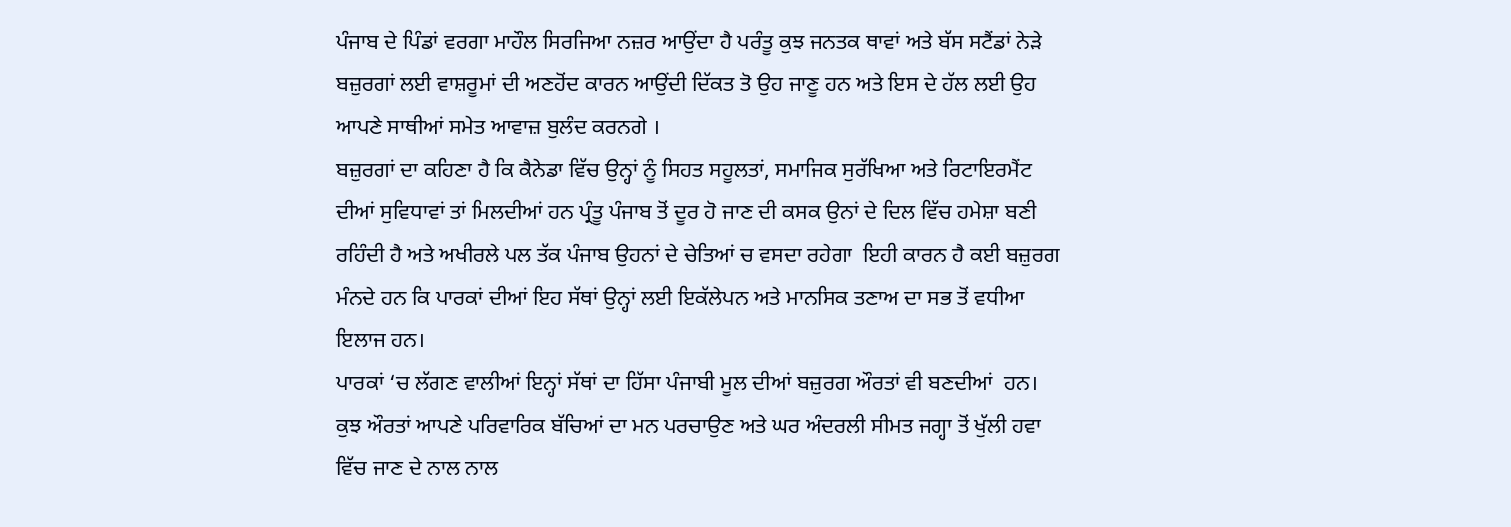ਪੰਜਾਬ ਦੇ ਪਿੰਡਾਂ ਵਰਗਾ ਮਾਹੌਲ ਸਿਰਜਿਆ ਨਜ਼ਰ ਆਉਂਦਾ ਹੈ ਪਰੰਤੂ ਕੁਝ ਜਨਤਕ ਥਾਵਾਂ ਅਤੇ ਬੱਸ ਸਟੈਂਡਾਂ ਨੇੜੇ ਬਜ਼ੁਰਗਾਂ ਲਈ ਵਾਸ਼ਰੂਮਾਂ ਦੀ ਅਣਹੋਂਦ ਕਾਰਨ ਆਉਂਦੀ ਦਿੱਕਤ ਤੋ ਉਹ ਜਾਣੂ ਹਨ ਅਤੇ ਇਸ ਦੇ ਹੱਲ ਲਈ ਉਹ ਆਪਣੇ ਸਾਥੀਆਂ ਸਮੇਤ ਆਵਾਜ਼ ਬੁਲੰਦ ਕਰਨਗੇ ।
ਬਜ਼ੁਰਗਾਂ ਦਾ ਕਹਿਣਾ ਹੈ ਕਿ ਕੈਨੇਡਾ ਵਿੱਚ ਉਨ੍ਹਾਂ ਨੂੰ ਸਿਹਤ ਸਹੂਲਤਾਂ, ਸਮਾਜਿਕ ਸੁਰੱਖਿਆ ਅਤੇ ਰਿਟਾਇਰਮੈਂਟ ਦੀਆਂ ਸੁਵਿਧਾਵਾਂ ਤਾਂ ਮਿਲਦੀਆਂ ਹਨ ਪ੍ਰੰਤੂ ਪੰਜਾਬ ਤੋਂ ਦੂਰ ਹੋ ਜਾਣ ਦੀ ਕਸਕ ਉਨਾਂ ਦੇ ਦਿਲ ਵਿੱਚ ਹਮੇਸ਼ਾ ਬਣੀ ਰਹਿੰਦੀ ਹੈ ਅਤੇ ਅਖੀਰਲੇ ਪਲ ਤੱਕ ਪੰਜਾਬ ਉਹਨਾਂ ਦੇ ਚੇਤਿਆਂ ਚ ਵਸਦਾ ਰਹੇਗਾ  ਇਹੀ ਕਾਰਨ ਹੈ ਕਈ ਬਜ਼ੁਰਗ ਮੰਨਦੇ ਹਨ ਕਿ ਪਾਰਕਾਂ ਦੀਆਂ ਇਹ ਸੱਥਾਂ ਉਨ੍ਹਾਂ ਲਈ ਇਕੱਲੇਪਨ ਅਤੇ ਮਾਨਸਿਕ ਤਣਾਅ ਦਾ ਸਭ ਤੋਂ ਵਧੀਆ ਇਲਾਜ ਹਨ।
ਪਾਰਕਾਂ ‘ਚ ਲੱਗਣ ਵਾਲੀਆਂ ਇਨ੍ਹਾਂ ਸੱਥਾਂ ਦਾ ਹਿੱਸਾ ਪੰਜਾਬੀ ਮੂਲ ਦੀਆਂ ਬਜ਼ੁਰਗ ਔਰਤਾਂ ਵੀ ਬਣਦੀਆਂ  ਹਨ। ਕੁਝ ਔਰਤਾਂ ਆਪਣੇ ਪਰਿਵਾਰਿਕ ਬੱਚਿਆਂ ਦਾ ਮਨ ਪਰਚਾਉਣ ਅਤੇ ਘਰ ਅੰਦਰਲੀ ਸੀਮਤ ਜਗ੍ਹਾ ਤੋਂ ਖੁੱਲੀ ਹਵਾ ਵਿੱਚ ਜਾਣ ਦੇ ਨਾਲ ਨਾਲ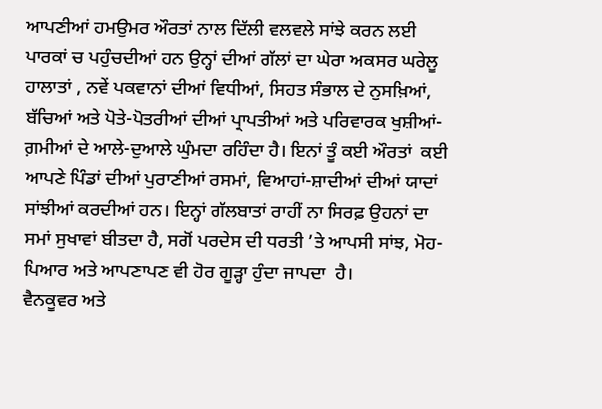ਆਪਣੀਆਂ ਹਮਉਮਰ ਔਰਤਾਂ ਨਾਲ ਦਿੱਲੀ ਵਲਵਲੇ ਸਾਂਝੇ ਕਰਨ ਲਈ ਪਾਰਕਾਂ ਚ ਪਹੁੰਚਦੀਆਂ ਹਨ ਉਨ੍ਹਾਂ ਦੀਆਂ ਗੱਲਾਂ ਦਾ ਘੇਰਾ ਅਕਸਰ ਘਰੇਲੂ ਹਾਲਾਤਾਂ , ਨਵੇਂ ਪਕਵਾਨਾਂ ਦੀਆਂ ਵਿਧੀਆਂ, ਸਿਹਤ ਸੰਭਾਲ ਦੇ ਨੁਸਖ਼ਿਆਂ, ਬੱਚਿਆਂ ਅਤੇ ਪੋਤੇ-ਪੋਤਰੀਆਂ ਦੀਆਂ ਪ੍ਰਾਪਤੀਆਂ ਅਤੇ ਪਰਿਵਾਰਕ ਖੁਸ਼ੀਆਂ-ਗ਼ਮੀਆਂ ਦੇ ਆਲੇ-ਦੁਆਲੇ ਘੁੰਮਦਾ ਰਹਿੰਦਾ ਹੈ। ਇਨਾਂ ਤੂੰ ਕਈ ਔਰਤਾਂ  ਕਈ  ਆਪਣੇ ਪਿੰਡਾਂ ਦੀਆਂ ਪੁਰਾਣੀਆਂ ਰਸਮਾਂ, ਵਿਆਹਾਂ-ਸ਼ਾਦੀਆਂ ਦੀਆਂ ਯਾਦਾਂ ਸਾਂਝੀਆਂ ਕਰਦੀਆਂ ਹਨ। ਇਨ੍ਹਾਂ ਗੱਲਬਾਤਾਂ ਰਾਹੀਂ ਨਾ ਸਿਰਫ਼ ਉਹਨਾਂ ਦਾ ਸਮਾਂ ਸੁਖਾਵਾਂ ਬੀਤਦਾ ਹੈ, ਸਗੋਂ ਪਰਦੇਸ ਦੀ ਧਰਤੀ ’ਤੇ ਆਪਸੀ ਸਾਂਝ, ਮੋਹ-ਪਿਆਰ ਅਤੇ ਆਪਣਾਪਣ ਵੀ ਹੋਰ ਗੂੜ੍ਹਾ ਹੁੰਦਾ ਜਾਪਦਾ  ਹੈ।
ਵੈਨਕੂਵਰ ਅਤੇ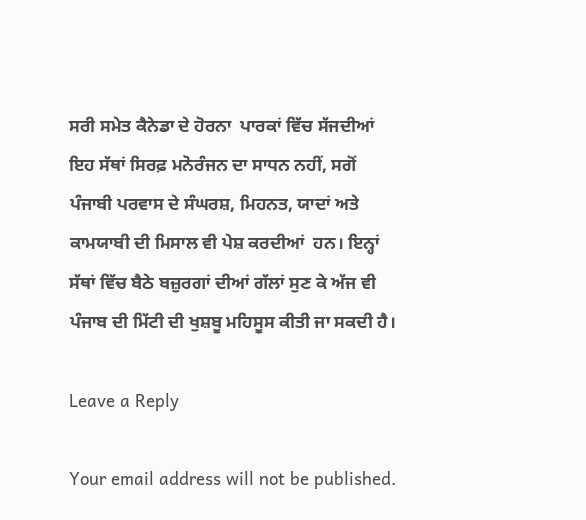ਸਰੀ ਸਮੇਤ ਕੈਨੇਡਾ ਦੇ ਹੋਰਨਾ  ਪਾਰਕਾਂ ਵਿੱਚ ਸੱਜਦੀਆਂ  ਇਹ ਸੱਥਾਂ ਸਿਰਫ਼ ਮਨੋਰੰਜਨ ਦਾ ਸਾਧਨ ਨਹੀਂ, ਸਗੋਂ ਪੰਜਾਬੀ ਪਰਵਾਸ ਦੇ ਸੰਘਰਸ਼, ਮਿਹਨਤ, ਯਾਦਾਂ ਅਤੇ ਕਾਮਯਾਬੀ ਦੀ ਮਿਸਾਲ ਵੀ ਪੇਸ਼ ਕਰਦੀਆਂ  ਹਨ। ਇਨ੍ਹਾਂ ਸੱਥਾਂ ਵਿੱਚ ਬੈਠੇ ਬਜ਼ੁਰਗਾਂ ਦੀਆਂ ਗੱਲਾਂ ਸੁਣ ਕੇ ਅੱਜ ਵੀ ਪੰਜਾਬ ਦੀ ਮਿੱਟੀ ਦੀ ਖੁਸ਼ਬੂ ਮਹਿਸੂਸ ਕੀਤੀ ਜਾ ਸਕਦੀ ਹੈ।

Leave a Reply

Your email address will not be published.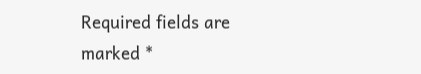Required fields are marked *